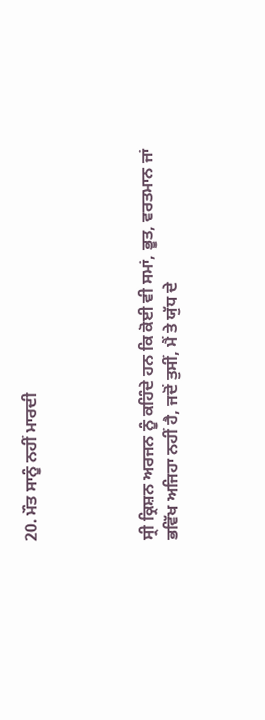20. ਮੌਤ ਸਾਨੂੰ ਨਹੀਂ ਮਾਰਦੀ




ਸ੍ਰੀ ਕ੍ਰਿਸ਼ਨ ਅਰਜਨ ਨੂੰ ਕਹਿੰਦੇ ਹਨ ਕਿ ਕੋਈ ਵੀ ਸਮਾਂ, ਭੂਤ, ਵਰਤਮਾਨ ਜਾਂ ਭਵਿੱਖ ਅਜਿਹਾ ਨਹੀਂ ਹੈ, ਜਦੋਂ ਤੁਸੀਂ, ਮੈਂ ਤੇ ਯੁੱਧ ਦੇ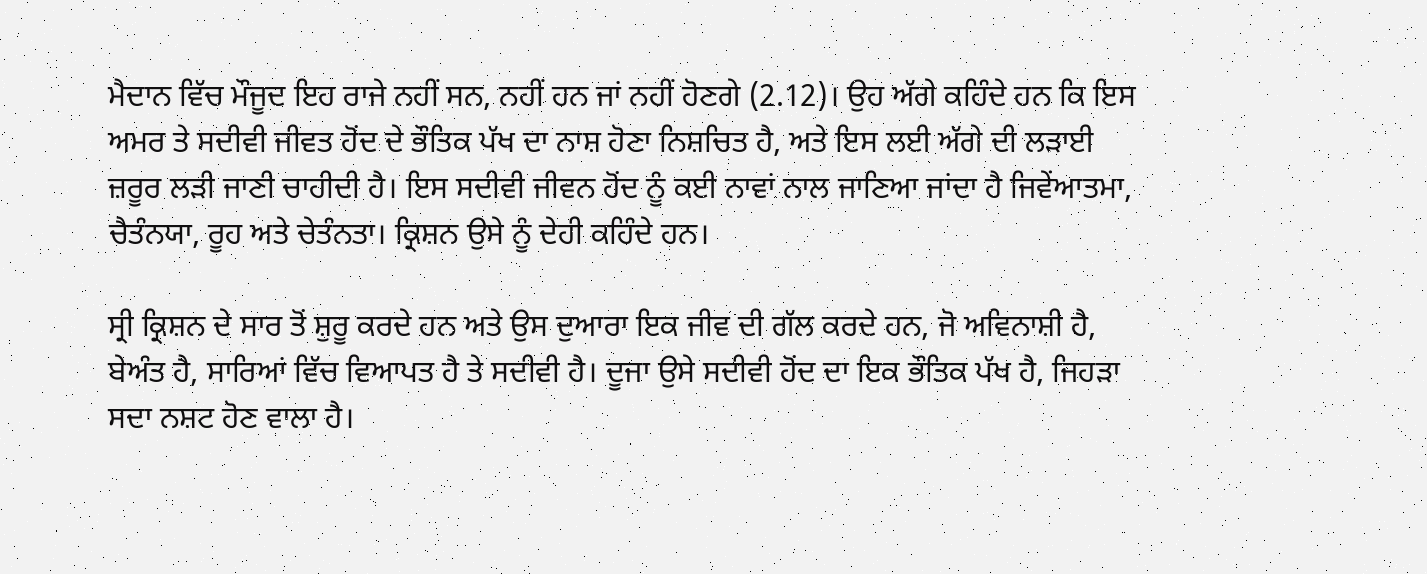ਮੈਦਾਨ ਵਿੱਚ ਮੌਜੂਦ ਇਹ ਰਾਜੇ ਨਹੀਂ ਸਨ, ਨਹੀਂ ਹਨ ਜਾਂ ਨਹੀਂ ਹੋਣਗੇ (2.12)। ਉਹ ਅੱਗੇ ਕਹਿੰਦੇ ਹਨ ਕਿ ਇਸ ਅਮਰ ਤੇ ਸਦੀਵੀ ਜੀਵਤ ਹੋਂਦ ਦੇ ਭੌਤਿਕ ਪੱਖ ਦਾ ਨਾਸ਼ ਹੋਣਾ ਨਿਸ਼ਚਿਤ ਹੈ, ਅਤੇ ਇਸ ਲਈ ਅੱਗੇ ਦੀ ਲੜਾਈ ਜ਼ਰੂਰ ਲੜੀ ਜਾਣੀ ਚਾਹੀਦੀ ਹੈ। ਇਸ ਸਦੀਵੀ ਜੀਵਨ ਹੋਂਦ ਨੂੰ ਕਈ ਨਾਵਾਂ ਨਾਲ ਜਾਣਿਆ ਜਾਂਦਾ ਹੈ ਜਿਵੇਂਆਤਮਾ, ਚੈਤੰਨਯਾ, ਰੂਹ ਅਤੇ ਚੇਤੰਨਤਾ। ਕ੍ਰਿਸ਼ਨ ਉਸੇ ਨੂੰ ਦੇਹੀ ਕਹਿੰਦੇ ਹਨ।

ਸ੍ਰੀ ਕ੍ਰਿਸ਼ਨ ਦੇ ਸਾਰ ਤੋਂ ਸ਼ੁਰੂ ਕਰਦੇ ਹਨ ਅਤੇ ਉਸ ਦੁਆਰਾ ਇਕ ਜੀਵ ਦੀ ਗੱਲ ਕਰਦੇ ਹਨ, ਜੋ ਅਵਿਨਾਸ਼ੀ ਹੈ, ਬੇਅੰਤ ਹੈ, ਸਾਰਿਆਂ ਵਿੱਚ ਵਿਆਪਤ ਹੈ ਤੇ ਸਦੀਵੀ ਹੈ। ਦੂਜਾ ਉਸੇ ਸਦੀਵੀ ਹੋਂਦ ਦਾ ਇਕ ਭੌਤਿਕ ਪੱਖ ਹੈ, ਜਿਹੜਾ ਸਦਾ ਨਸ਼ਟ ਹੋਣ ਵਾਲਾ ਹੈ।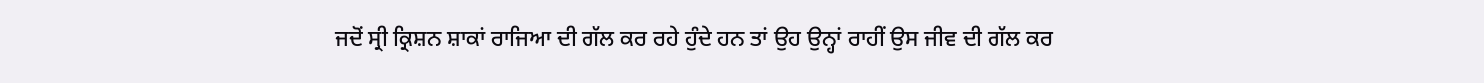ਜਦੋਂ ਸ੍ਰੀ ਕ੍ਰਿਸ਼ਨ ਸ਼ਾਕਾਂ ਰਾਜਿਆ ਦੀ ਗੱਲ ਕਰ ਰਹੇ ਹੁੰਦੇ ਹਨ ਤਾਂ ਉਹ ਉਨ੍ਹਾਂ ਰਾਹੀਂ ਉਸ ਜੀਵ ਦੀ ਗੱਲ ਕਰ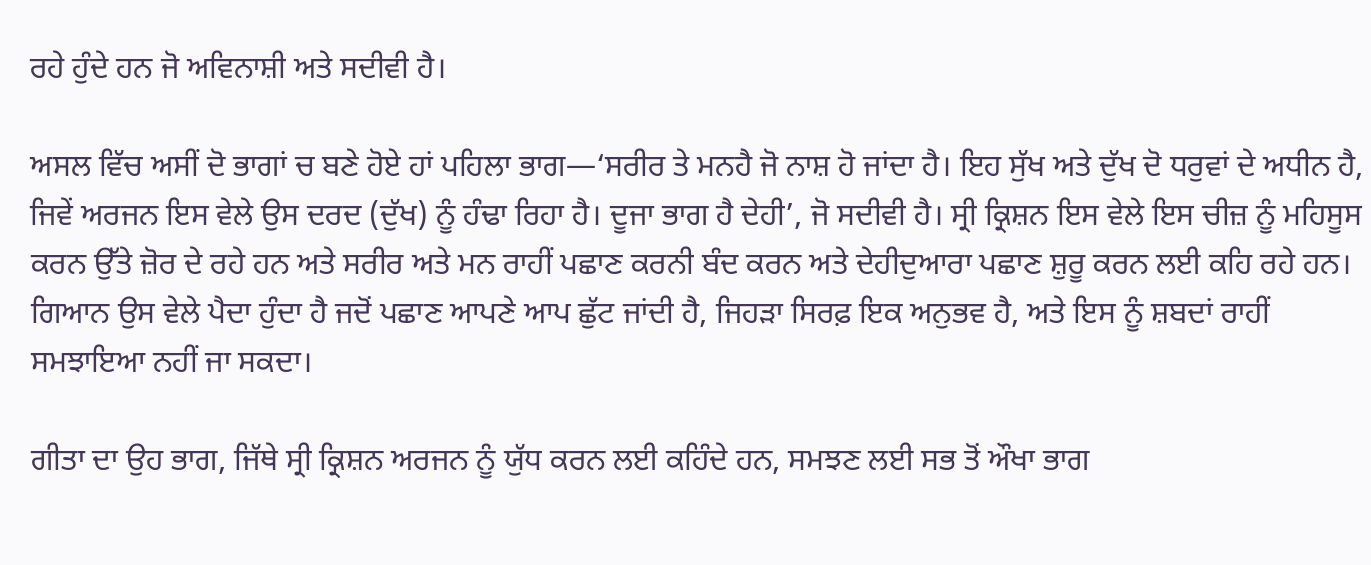ਰਹੇ ਹੁੰਦੇ ਹਨ ਜੋ ਅਵਿਨਾਸ਼ੀ ਅਤੇ ਸਦੀਵੀ ਹੈ।

ਅਸਲ ਵਿੱਚ ਅਸੀਂ ਦੋ ਭਾਗਾਂ ਚ ਬਣੇ ਹੋਏ ਹਾਂ ਪਹਿਲਾ ਭਾਗ—‘ਸਰੀਰ ਤੇ ਮਨਹੈ ਜੋ ਨਾਸ਼ ਹੋ ਜਾਂਦਾ ਹੈ। ਇਹ ਸੁੱਖ ਅਤੇ ਦੁੱਖ ਦੋ ਧਰੁਵਾਂ ਦੇ ਅਧੀਨ ਹੈ, ਜਿਵੇਂ ਅਰਜਨ ਇਸ ਵੇਲੇ ਉਸ ਦਰਦ (ਦੁੱਖ) ਨੂੰ ਹੰਢਾ ਰਿਹਾ ਹੈ। ਦੂਜਾ ਭਾਗ ਹੈ ਦੇਹੀ’, ਜੋ ਸਦੀਵੀ ਹੈ। ਸ੍ਰੀ ਕ੍ਰਿਸ਼ਨ ਇਸ ਵੇਲੇ ਇਸ ਚੀਜ਼ ਨੂੰ ਮਹਿਸੂਸ ਕਰਨ ਉੱਤੇ ਜ਼ੋਰ ਦੇ ਰਹੇ ਹਨ ਅਤੇ ਸਰੀਰ ਅਤੇ ਮਨ ਰਾਹੀਂ ਪਛਾਣ ਕਰਨੀ ਬੰਦ ਕਰਨ ਅਤੇ ਦੇਹੀਦੁਆਰਾ ਪਛਾਣ ਸ਼ੁਰੂ ਕਰਨ ਲਈ ਕਹਿ ਰਹੇ ਹਨ। ਗਿਆਨ ਉਸ ਵੇਲੇ ਪੈਦਾ ਹੁੰਦਾ ਹੈ ਜਦੋਂ ਪਛਾਣ ਆਪਣੇ ਆਪ ਛੁੱਟ ਜਾਂਦੀ ਹੈ, ਜਿਹੜਾ ਸਿਰਫ਼ ਇਕ ਅਨੁਭਵ ਹੈ, ਅਤੇ ਇਸ ਨੂੰ ਸ਼ਬਦਾਂ ਰਾਹੀਂ ਸਮਝਾਇਆ ਨਹੀਂ ਜਾ ਸਕਦਾ।

ਗੀਤਾ ਦਾ ਉਹ ਭਾਗ, ਜਿੱਥੇ ਸ੍ਰੀ ਕ੍ਰਿਸ਼ਨ ਅਰਜਨ ਨੂੰ ਯੁੱਧ ਕਰਨ ਲਈ ਕਹਿੰਦੇ ਹਨ, ਸਮਝਣ ਲਈ ਸਭ ਤੋਂ ਔਖਾ ਭਾਗ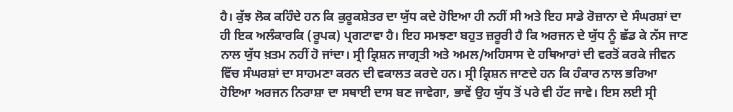ਹੈ। ਕੁੱਝ ਲੋਕ ਕਹਿੰਦੇ ਹਨ ਕਿ ਕੁਰੂਕਸ਼ੇਤਰ ਦਾ ਯੁੱਧ ਕਦੇ ਹੋਇਆ ਹੀ ਨਹੀਂ ਸੀ ਅਤੇ ਇਹ ਸਾਡੇ ਰੋਜ਼ਾਨਾ ਦੇ ਸੰਘਰਸ਼ਾਂ ਦਾ ਹੀ ਇਕ ਅਲੰਕਾਰਕਿ (ਰੂਪਕ) ਪ੍ਰਗਟਾਵਾ ਹੈ। ਇਹ ਸਮਝਣਾ ਬਹੁਤ ਜ਼ਰੂਰੀ ਹੈ ਕਿ ਅਰਜਨ ਦੇ ਯੁੱਧ ਨੂੰ ਛੱਡ ਕੇ ਨੱਸ ਜਾਣ ਨਾਲ ਯੁੱਧ ਖ਼ਤਮ ਨਹੀਂ ਹੋ ਜਾਂਦਾ। ਸ੍ਰੀ ਕ੍ਰਿਸ਼ਨ ਜਾਗ੍ਰਤੀ ਅਤੇ ਅਮਲ/ਅਹਿਸਾਸ ਦੇ ਹਥਿਆਰਾਂ ਦੀ ਵਰਤੋਂ ਕਰਕੇ ਜੀਵਨ ਵਿੱਚ ਸੰਘਰਸ਼ਾਂ ਦਾ ਸਾਹਮਣਾ ਕਰਨ ਦੀ ਵਕਾਲਤ ਕਰਦੇ ਹਨ। ਸ੍ਰੀ ਕ੍ਰਿਸ਼ਨ ਜਾਣਦੇ ਹਨ ਕਿ ਹੰਕਾਰ ਨਾਲ ਭਰਿਆ ਹੋਇਆ ਅਰਜਨ ਨਿਰਾਸ਼ਾ ਦਾ ਸਥਾਈ ਦਾਸ ਬਣ ਜਾਵੇਗਾ, ਭਾਵੇਂ ਉਹ ਯੁੱਧ ਤੋਂ ਪਰੇ ਵੀ ਹੱਟ ਜਾਵੇ। ਇਸ ਲਈ ਸ੍ਰੀ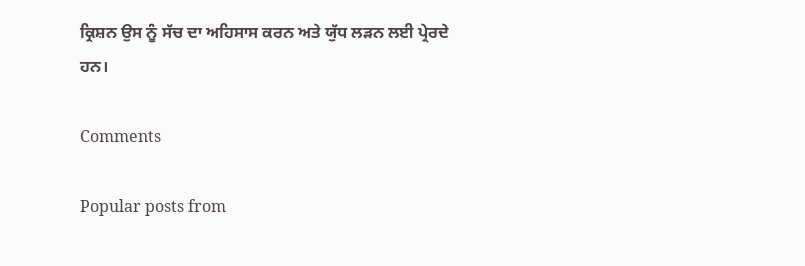ਕ੍ਰਿਸ਼ਨ ਉਸ ਨੂੰ ਸੱਚ ਦਾ ਅਹਿਸਾਸ ਕਰਨ ਅਤੇ ਯੁੱਧ ਲੜਨ ਲਈ ਪ੍ਰੇਰਦੇ ਹਨ।

Comments

Popular posts from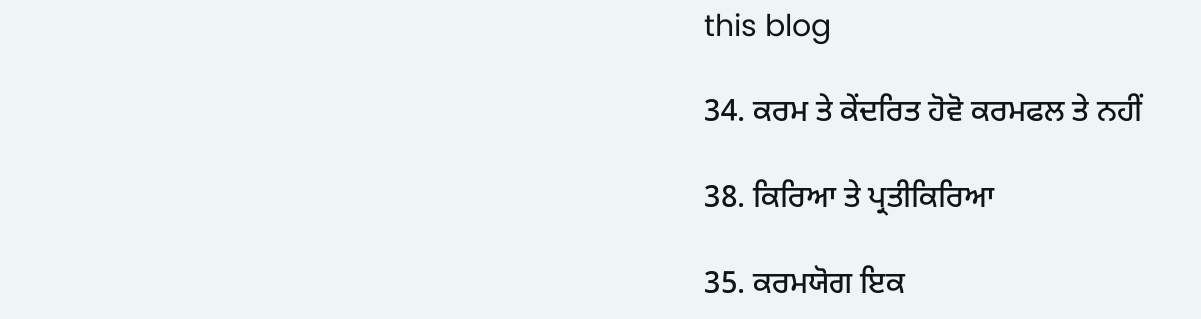this blog

34. ਕਰਮ ਤੇ ਕੇਂਦਰਿਤ ਹੋਵੋ ਕਰਮਫਲ ਤੇ ਨਹੀਂ

38. ਕਿਰਿਆ ਤੇ ਪ੍ਰਤੀਕਿਰਿਆ

35. ਕਰਮਯੋਗ ਇਕ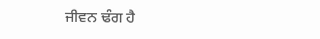ਜੀਵਨ ਢੰਗ ਹੈ